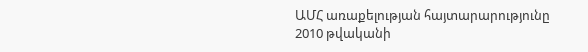ԱՄՀ առաքելության հայտարարությունը
2010 թվականի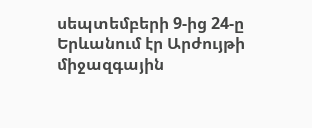սեպտեմբերի 9-ից 24-ը Երևանում էր Արժույթի միջազգային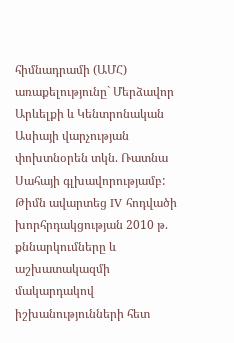հիմնադրամի (ԱՄՀ) առաքելությունը` Մերձավոր Արևելքի և Կենտրոնական Ասիայի վարչության փոխտնօրեն տկն. Ռատնա Սահայի գլխավորությամբ: Թիմն ավարտեց IV հոդվածի խորհրդակցության 2010 թ. քննարկումները և աշխատակազմի մակարդակով իշխանությունների հետ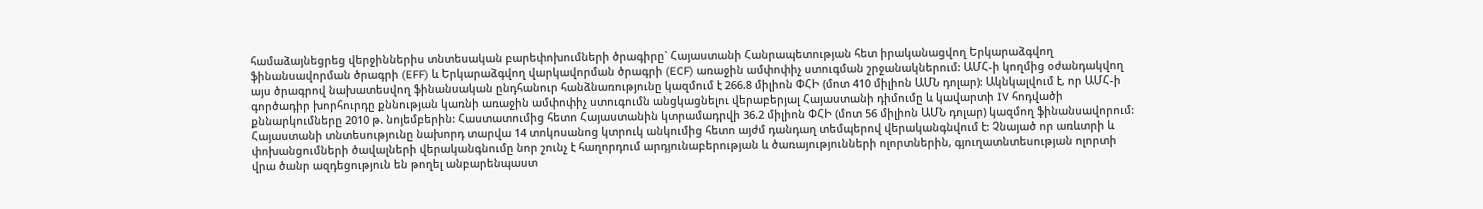համաձայնեցրեց վերջիններիս տնտեսական բարեփոխումների ծրագիրը` Հայաստանի Հանրապետության հետ իրականացվող Երկարաձգվող ֆինանսավորման ծրագրի (EFF) և Երկարաձգվող վարկավորման ծրագրի (ECF) առաջին ամփոփիչ ստուգման շրջանակներում: ԱՄՀ-ի կողմից օժանդակվող այս ծրագրով նախատեսվող ֆինանսական ընդհանուր հանձնառությունը կազմում է 266.8 միլիոն ՓՀԻ (մոտ 410 միլիոն ԱՄՆ դոլար): Ակնկալվում է, որ ԱՄՀ-ի գործադիր խորհուրդը քննության կառնի առաջին ամփոփիչ ստուգումն անցկացնելու վերաբերյալ Հայաստանի դիմումը և կավարտի IV հոդվածի քննարկումները 2010 թ. նոյեմբերին: Հաստատումից հետո Հայաստանին կտրամադրվի 36.2 միլիոն ՓՀԻ (մոտ 56 միլիոն ԱՄՆ դոլար) կազմող ֆինանսավորում:
Հայաստանի տնտեսությունը նախորդ տարվա 14 տոկոսանոց կտրուկ անկումից հետո այժմ դանդաղ տեմպերով վերականգնվում է: Չնայած որ առևտրի և փոխանցումների ծավալների վերականգնումը նոր շունչ է հաղորդում արդյունաբերության և ծառայությունների ոլորտներին, գյուղատնտեսության ոլորտի վրա ծանր ազդեցություն են թողել անբարենպաստ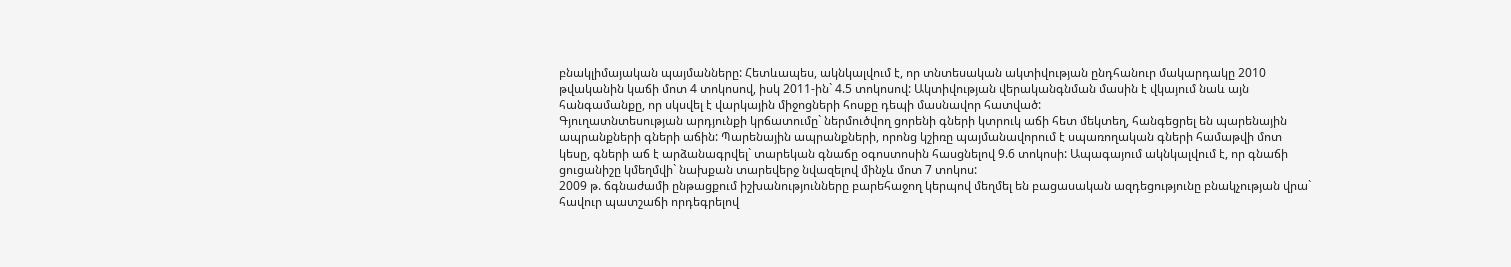բնակլիմայական պայմանները: Հետևապես, ակնկալվում է, որ տնտեսական ակտիվության ընդհանուր մակարդակը 2010 թվականին կաճի մոտ 4 տոկոսով, իսկ 2011-ին` 4.5 տոկոսով: Ակտիվության վերականգնման մասին է վկայում նաև այն հանգամանքը, որ սկսվել է վարկային միջոցների հոսքը դեպի մասնավոր հատված:
Գյուղատնտեսության արդյունքի կրճատումը` ներմուծվող ցորենի գների կտրուկ աճի հետ մեկտեղ, հանգեցրել են պարենային ապրանքների գների աճին: Պարենային ապրանքների, որոնց կշիռը պայմանավորում է սպառողական գների համաթվի մոտ կեսը, գների աճ է արձանագրվել` տարեկան գնաճը օգոստոսին հասցնելով 9.6 տոկոսի: Ապագայում ակնկալվում է, որ գնաճի ցուցանիշը կմեղմվի` նախքան տարեվերջ նվազելով մինչև մոտ 7 տոկոս:
2009 թ. ճգնաժամի ընթացքում իշխանությունները բարեհաջող կերպով մեղմել են բացասական ազդեցությունը բնակչության վրա` հավուր պատշաճի որդեգրելով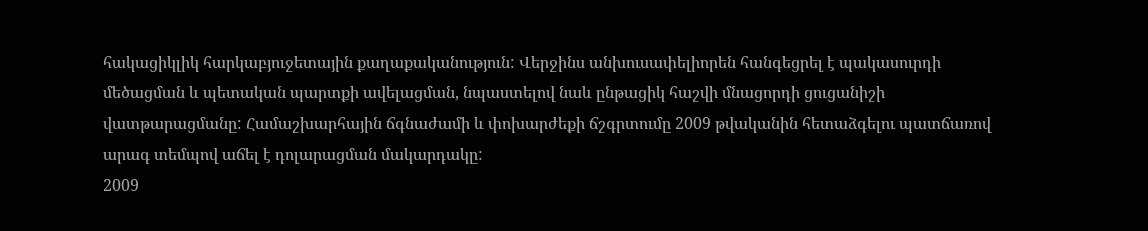հակացիկլիկ հարկաբյուջետային քաղաքականություն: Վերջինս անխուսափելիորեն հանգեցրել է պակասուրդի մեծացման և պետական պարտքի ավելացման, նպաստելով նաև ընթացիկ հաշվի մնացորդի ցուցանիշի վատթարացմանը: Համաշխարհային ճգնաժամի և փոխարժեքի ճշգրտումը 2009 թվականին հետաձգելու պատճառով արագ տեմպով աճել է դոլարացման մակարդակը:
2009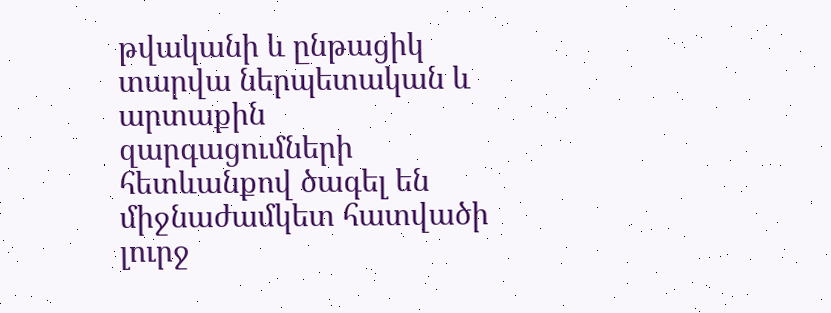թվականի և ընթացիկ տարվա ներպետական և արտաքին զարգացումների հետևանքով ծագել են միջնաժամկետ հատվածի լուրջ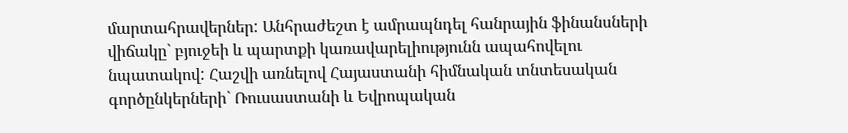մարտահրավերներ: Անհրաժեշտ է ամրապնդել հանրային ֆինանսների վիճակը` բյուջեի և պարտքի կառավարելիությունն ապահովելու նպատակով: Հաշվի առնելով Հայաստանի հիմնական տնտեսական գործընկերների` Ռուսաստանի և Եվրոպական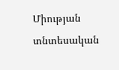Միության տնտեսական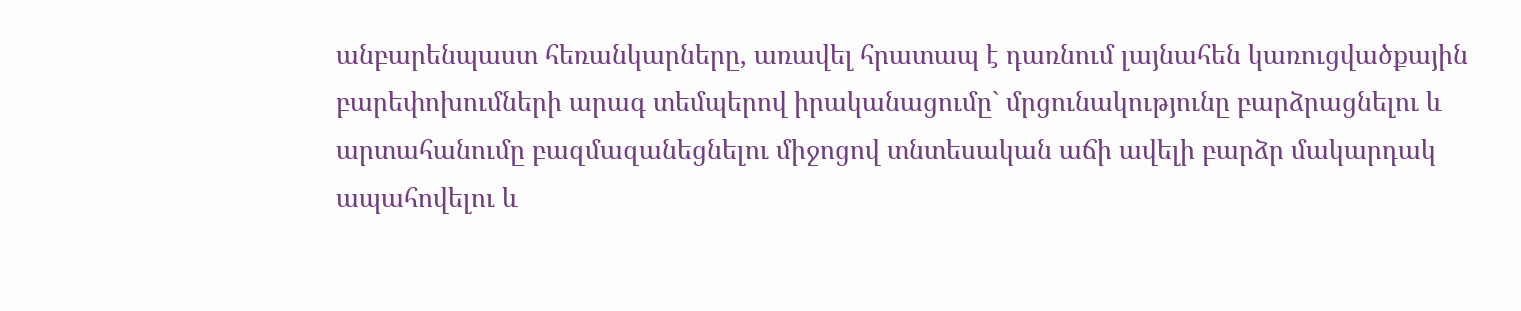անբարենպաստ հեռանկարները, առավել հրատապ է դառնում լայնահեն կառուցվածքային բարեփոխումների արագ տեմպերով իրականացումը` մրցունակությունը բարձրացնելու և արտահանումը բազմազանեցնելու միջոցով տնտեսական աճի ավելի բարձր մակարդակ ապահովելու և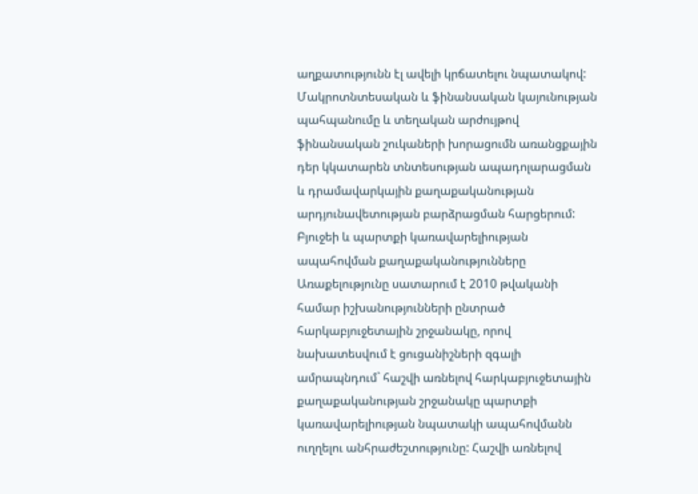աղքատությունն էլ ավելի կրճատելու նպատակով: Մակրոտնտեսական և ֆինանսական կայունության պահպանումը և տեղական արժույթով ֆինանսական շուկաների խորացումն առանցքային դեր կկատարեն տնտեսության ապադոլարացման և դրամավարկային քաղաքականության արդյունավետության բարձրացման հարցերում:
Բյուջեի և պարտքի կառավարելիության ապահովման քաղաքականությունները
Առաքելությունը սատարում է 2010 թվականի համար իշխանությունների ընտրած հարկաբյուջետային շրջանակը, որով նախատեսվում է ցուցանիշների զգալի ամրապնդում` հաշվի առնելով հարկաբյուջետային քաղաքականության շրջանակը պարտքի կառավարելիության նպատակի ապահովմանն ուղղելու անհրաժեշտությունը: Հաշվի առնելով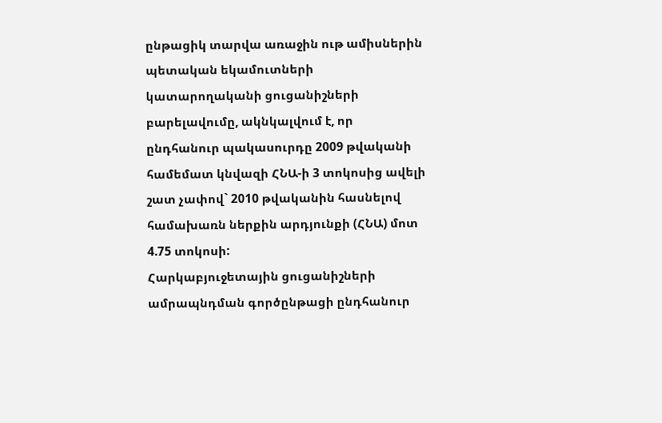ընթացիկ տարվա առաջին ութ ամիսներին պետական եկամուտների կատարողականի ցուցանիշների բարելավումը, ակնկալվում է, որ ընդհանուր պակասուրդը 2009 թվականի համեմատ կնվազի ՀՆԱ-ի 3 տոկոսից ավելի շատ չափով` 2010 թվականին հասնելով համախառն ներքին արդյունքի (ՀՆԱ) մոտ 4.75 տոկոսի:
Հարկաբյուջետային ցուցանիշների ամրապնդման գործընթացի ընդհանուր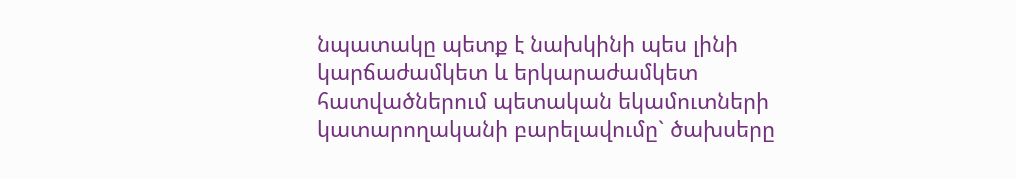նպատակը պետք է նախկինի պես լինի կարճաժամկետ և երկարաժամկետ հատվածներում պետական եկամուտների կատարողականի բարելավումը` ծախսերը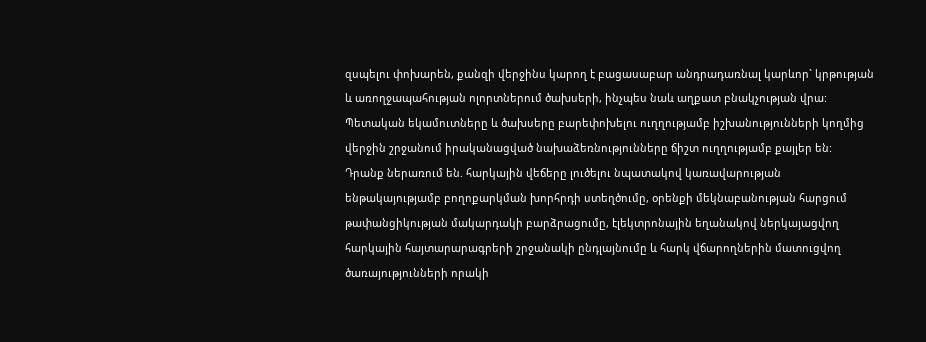զսպելու փոխարեն, քանզի վերջինս կարող է բացասաբար անդրադառնալ կարևոր` կրթության և առողջապահության ոլորտներում ծախսերի, ինչպես նաև աղքատ բնակչության վրա: Պետական եկամուտները և ծախսերը բարեփոխելու ուղղությամբ իշխանությունների կողմից վերջին շրջանում իրականացված նախաձեռնությունները ճիշտ ուղղությամբ քայլեր են:
Դրանք ներառում են. հարկային վեճերը լուծելու նպատակով կառավարության ենթակայությամբ բողոքարկման խորհրդի ստեղծումը, օրենքի մեկնաբանության հարցում թափանցիկության մակարդակի բարձրացումը, էլեկտրոնային եղանակով ներկայացվող հարկային հայտարարագրերի շրջանակի ընդլայնումը և հարկ վճարողներին մատուցվող ծառայությունների որակի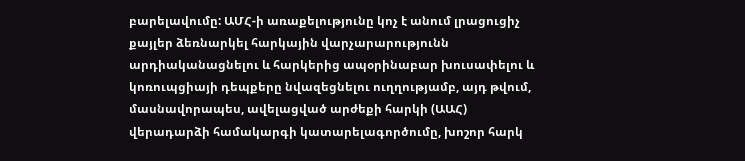բարելավումը: ԱՄՀ-ի առաքելությունը կոչ է անում լրացուցիչ քայլեր ձեռնարկել հարկային վարչարարությունն արդիականացնելու և հարկերից ապօրինաբար խուսափելու և կոռուպցիայի դեպքերը նվազեցնելու ուղղությամբ, այդ թվում, մասնավորապես, ավելացված արժեքի հարկի (ԱԱՀ) վերադարձի համակարգի կատարելագործումը, խոշոր հարկ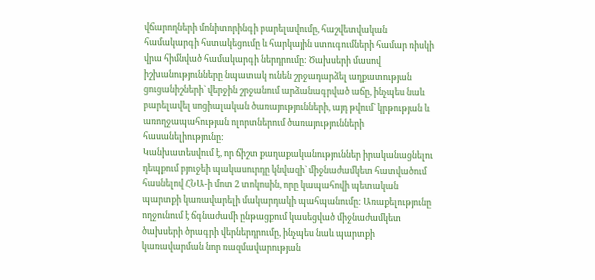վճարողների մոնիտորինգի բարելավումը, հաշվետվական համակարգի հստակեցումը և հարկային ստուգումների համար ռիսկի վրա հիմնված համակարգի ներդրումը: Ծախսերի մասով իշխանությունները նպատակ ունեն շրջադարձել աղքատության ցուցանիշների` վերջին շրջանում արձանագրված աճը, ինչպես նաև բարելավել սոցիալական ծառայությունների, այդ թվում` կրթության և առողջապահության ոլորտներում ծառայությունների հասանելիությունը:
Կանխատեսվում է, որ ճիշտ քաղաքականություններ իրականացնելու դեպքում բյուջեի պակասուրդը կնվազի` միջնաժամկետ հատվածում հասնելով ՀՆԱ-ի մոտ 2 տոկոսին, որը կապահովի պետական պարտքի կառավարելի մակարդակի պահպանումը: Առաքելությունը ողջունում է ճգնաժամի ընթացքում կասեցված միջնաժամկետ ծախսերի ծրագրի վերներդրումը, ինչպես նաև պարտքի կառավարման նոր ռազմավարության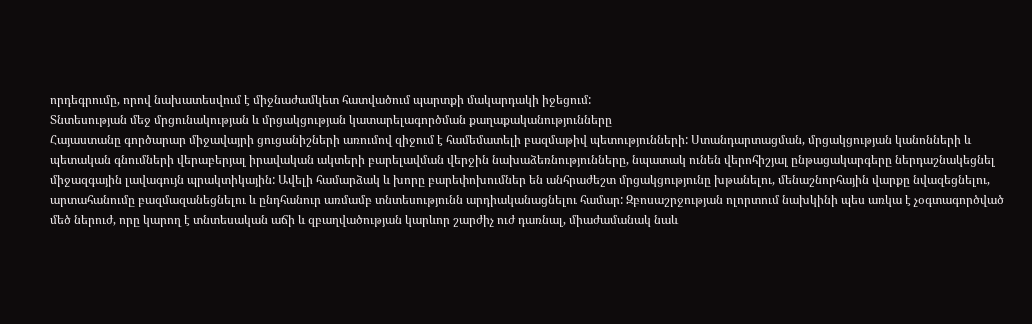որդեգրումը, որով նախատեսվում է միջնաժամկետ հատվածում պարտքի մակարդակի իջեցում:
Տնտեսության մեջ մրցունակության և մրցակցության կատարելագործման քաղաքականությունները
Հայաստանը գործարար միջավայրի ցուցանիշների առումով զիջում է համեմատելի բազմաթիվ պետությունների: Ստանդարտացման, մրցակցության կանոնների և պետական գնումների վերաբերյալ իրավական ակտերի բարելավման վերջին նախաձեռնությունները, նպատակ ունեն վերոհիշյալ ընթացակարգերը ներդաշնակեցնել միջազգային լավագույն պրակտիկային: Ավելի համարձակ և խորը բարեփոխումներ են անհրաժեշտ մրցակցությունը խթանելու, մենաշնորհային վարքը նվազեցնելու, արտահանումը բազմազանեցնելու և ընդհանուր առմամբ տնտեսությունն արդիականացնելու համար: Զբոսաշրջության ոլորտում նախկինի պես առկա է չօգտագործված մեծ ներուժ, որը կարող է տնտեսական աճի և զբաղվածության կարևոր շարժիչ ուժ դառնալ, միաժամանակ նաև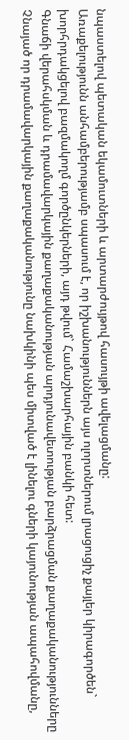նպաստելով պետական եկամուտների և արտարժույթով հասույթի ավելացմանը:
Առաքելությունն անհամբերությամբ սպասում է, որ իշխանություններն այս ոլորտներում լրացուցիչ քայլեր կիրագործեն` խորհրդակցելով բազմակողմ գործընկերների, այդ թվում` Համաշխարհային բանկի հետ:
Գնաճի վերահսկման և դրամավարկային քաղաքականության արդյունավետության բարձրացման քաղաքականությունները
Չնայած որ դրամավարկային քաղաքականությունը նախկինի պես միտված է լինելու գների կայունության ապահովմանը,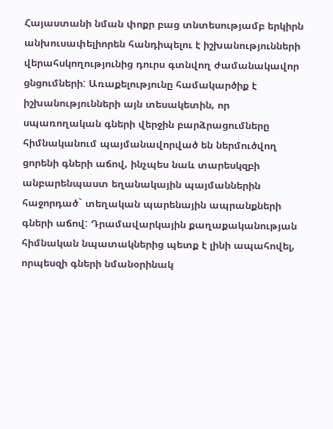Հայաստանի նման փոքր բաց տնտեսությամբ երկիրն անխուսափելիորեն հանդիպելու է իշխանությունների վերահսկողությունից դուրս գտնվող ժամանակավոր ցնցումների: Առաքելությունը համակարծիք է իշխանությունների այն տեսակետին, որ սպառողական գների վերջին բարձրացումները հիմնականում պայմանավորված են ներմուծվող ցորենի գների աճով, ինչպես նաև տարեսկզբի անբարենպաստ եղանակային պայմաններին հաջորդած` տեղական պարենային ապրանքների գների աճով: Դրամավարկային քաղաքականության հիմնական նպատակներից պետք է լինի ապահովել, որպեսզի գների նմանօրինակ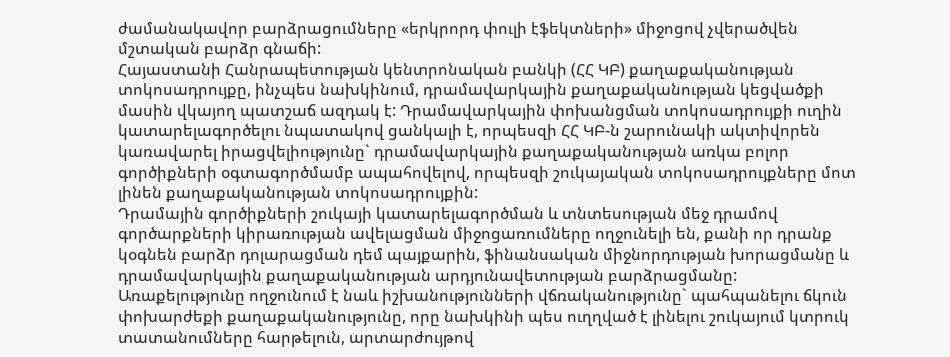ժամանակավոր բարձրացումները «երկրորդ փուլի էֆեկտների» միջոցով չվերածվեն մշտական բարձր գնաճի:
Հայաստանի Հանրապետության կենտրոնական բանկի (ՀՀ ԿԲ) քաղաքականության տոկոսադրույքը, ինչպես նախկինում, դրամավարկային քաղաքականության կեցվածքի մասին վկայող պատշաճ ազդակ է: Դրամավարկային փոխանցման տոկոսադրույքի ուղին կատարելագործելու նպատակով ցանկալի է, որպեսզի ՀՀ ԿԲ-ն շարունակի ակտիվորեն կառավարել իրացվելիությունը` դրամավարկային քաղաքականության առկա բոլոր գործիքների օգտագործմամբ ապահովելով, որպեսզի շուկայական տոկոսադրույքները մոտ լինեն քաղաքականության տոկոսադրույքին:
Դրամային գործիքների շուկայի կատարելագործման և տնտեսության մեջ դրամով գործարքների կիրառության ավելացման միջոցառումները ողջունելի են, քանի որ դրանք կօգնեն բարձր դոլարացման դեմ պայքարին, ֆինանսական միջնորդության խորացմանը և դրամավարկային քաղաքականության արդյունավետության բարձրացմանը:
Առաքելությունը ողջունում է նաև իշխանությունների վճռականությունը` պահպանելու ճկուն փոխարժեքի քաղաքականությունը, որը նախկինի պես ուղղված է լինելու շուկայում կտրուկ տատանումները հարթելուն, արտարժույթով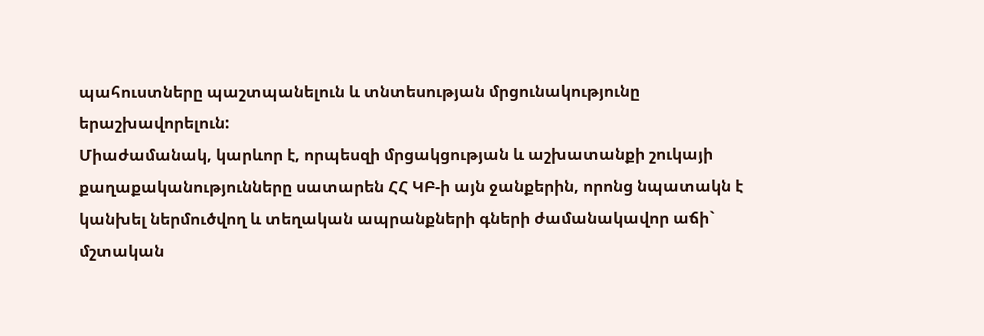պահուստները պաշտպանելուն և տնտեսության մրցունակությունը երաշխավորելուն:
Միաժամանակ, կարևոր է, որպեսզի մրցակցության և աշխատանքի շուկայի քաղաքականությունները սատարեն ՀՀ ԿԲ-ի այն ջանքերին, որոնց նպատակն է կանխել ներմուծվող և տեղական ապրանքների գների ժամանակավոր աճի` մշտական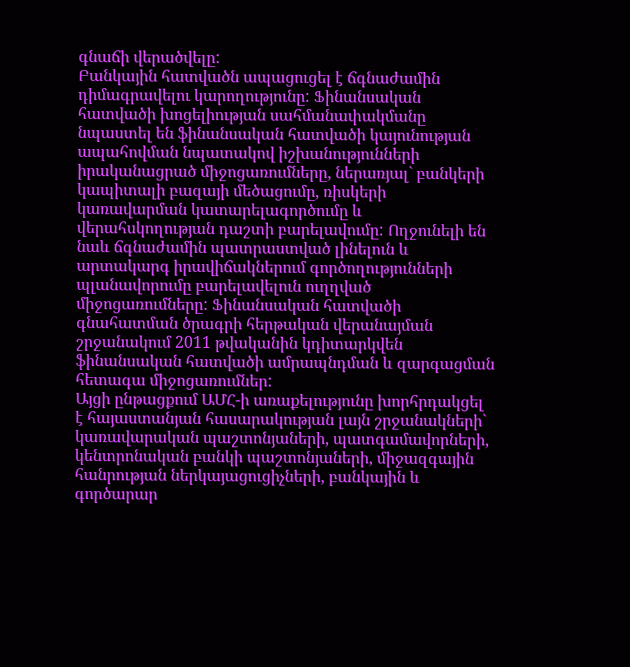գնաճի վերածվելը:
Բանկային հատվածն ապացուցել է ճգնաժամին դիմագրավելու կարողությունը: Ֆինանսական հատվածի խոցելիության սահմանափակմանը նպաստել են ֆինանսական հատվածի կայունության ապահովման նպատակով իշխանությունների իրականացրած միջոցառումները, ներառյալ` բանկերի կապիտալի բազայի մեծացումը, ռիսկերի կառավարման կատարելագործումը և վերահսկողության դաշտի բարելավումը: Ողջունելի են նաև ճգնաժամին պատրաստված լինելուն և արտակարգ իրավիճակներում գործողությունների պլանավորումը բարելավելուն ուղղված միջոցառումները: Ֆինանսական հատվածի գնահատման ծրագրի հերթական վերանայման շրջանակում 2011 թվականին կդիտարկվեն ֆինանսական հատվածի ամրապնդման և զարգացման հետագա միջոցառումներ:
Այցի ընթացքում ԱՄՀ-ի առաքելությունը խորհրդակցել է հայաստանյան հասարակության լայն շրջանակների` կառավարական պաշտոնյաների, պատգամավորների, կենտրոնական բանկի պաշտոնյաների, միջազգային հանրության ներկայացուցիչների, բանկային և գործարար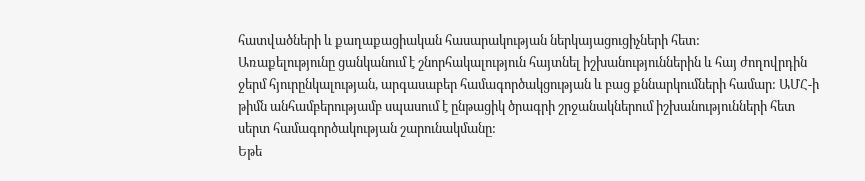հատվածների և քաղաքացիական հասարակության ներկայացուցիչների հետ:
Առաքելությունը ցանկանում է շնորհակալություն հայտնել իշխանություններին և հայ ժողովրդին ջերմ հյուրընկալության, արգասաբեր համագործակցության և բաց քննարկումների համար: ԱՄՀ-ի թիմն անհամբերությամբ սպասում է ընթացիկ ծրագրի շրջանակներում իշխանությունների հետ սերտ համագործակության շարունակմանը:
Եթե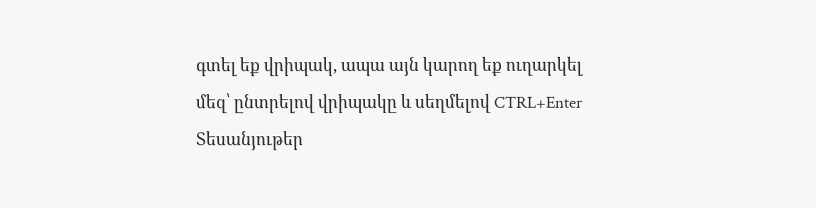գտել եք վրիպակ, ապա այն կարող եք ուղարկել մեզ՝ ընտրելով վրիպակը և սեղմելով CTRL+Enter
Տեսանյութեր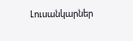Լուսանկարներ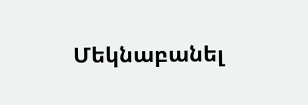Մեկնաբանել